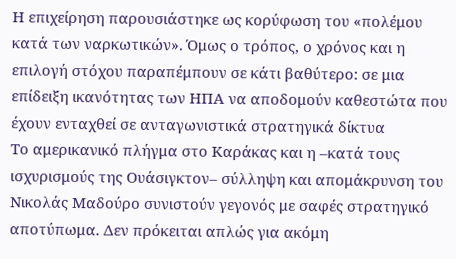Η επιχείρηση παρουσιάστηκε ως κορύφωση του «πολέμου κατά των ναρκωτικών». Όμως ο τρόπος, ο χρόνος και η επιλογή στόχου παραπέμπουν σε κάτι βαθύτερο: σε μια επίδειξη ικανότητας των ΗΠΑ να αποδομούν καθεστώτα που έχουν ενταχθεί σε ανταγωνιστικά στρατηγικά δίκτυα
Το αμερικανικό πλήγμα στο Καράκας και η –κατά τους ισχυρισμούς της Ουάσιγκτον– σύλληψη και απομάκρυνση του Νικολάς Μαδούρο συνιστούν γεγονός με σαφές στρατηγικό αποτύπωμα. Δεν πρόκειται απλώς για ακόμη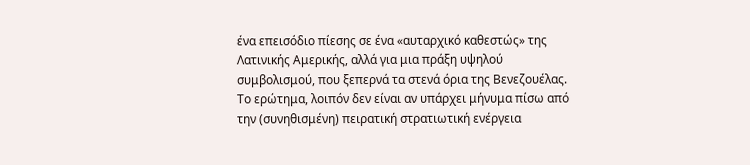ένα επεισόδιο πίεσης σε ένα «αυταρχικό καθεστώς» της Λατινικής Αμερικής, αλλά για μια πράξη υψηλού συμβολισμού, που ξεπερνά τα στενά όρια της Βενεζουέλας.
Το ερώτημα, λοιπόν δεν είναι αν υπάρχει μήνυμα πίσω από την (συνηθισμένη) πειρατική στρατιωτική ενέργεια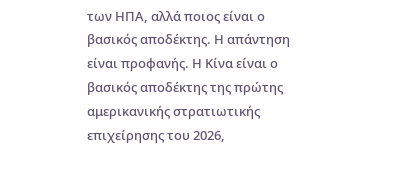των ΗΠΑ, αλλά ποιος είναι ο βασικός αποδέκτης. Η απάντηση είναι προφανής. Η Κίνα είναι ο βασικός αποδέκτης της πρώτης αμερικανικής στρατιωτικής επιχείρησης του 2026,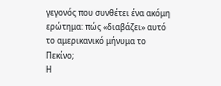γεγονός που συνθέτει ένα ακόμη ερώτημα: πώς «διαβάζει» αυτό το αμερικανικό μήνυμα το Πεκίνο;
Η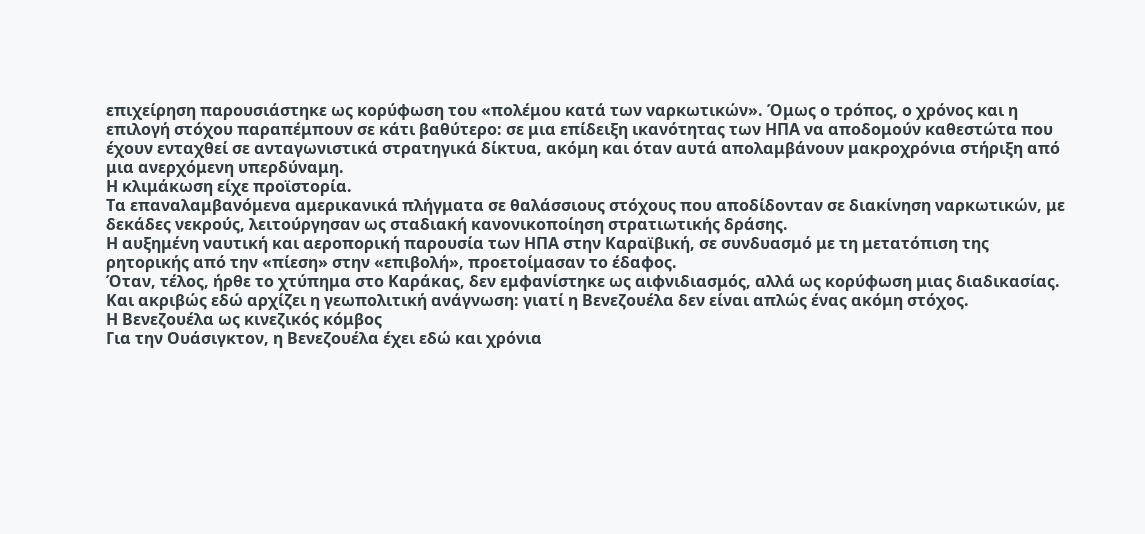επιχείρηση παρουσιάστηκε ως κορύφωση του «πολέμου κατά των ναρκωτικών». Όμως ο τρόπος, ο χρόνος και η επιλογή στόχου παραπέμπουν σε κάτι βαθύτερο: σε μια επίδειξη ικανότητας των ΗΠΑ να αποδομούν καθεστώτα που έχουν ενταχθεί σε ανταγωνιστικά στρατηγικά δίκτυα, ακόμη και όταν αυτά απολαμβάνουν μακροχρόνια στήριξη από μια ανερχόμενη υπερδύναμη.
Η κλιμάκωση είχε προϊστορία.
Τα επαναλαμβανόμενα αμερικανικά πλήγματα σε θαλάσσιους στόχους που αποδίδονταν σε διακίνηση ναρκωτικών, με δεκάδες νεκρούς, λειτούργησαν ως σταδιακή κανονικοποίηση στρατιωτικής δράσης.
Η αυξημένη ναυτική και αεροπορική παρουσία των ΗΠΑ στην Καραϊβική, σε συνδυασμό με τη μετατόπιση της ρητορικής από την «πίεση» στην «επιβολή», προετοίμασαν το έδαφος.
Όταν, τέλος, ήρθε το χτύπημα στο Καράκας, δεν εμφανίστηκε ως αιφνιδιασμός, αλλά ως κορύφωση μιας διαδικασίας. Και ακριβώς εδώ αρχίζει η γεωπολιτική ανάγνωση: γιατί η Βενεζουέλα δεν είναι απλώς ένας ακόμη στόχος.
Η Βενεζουέλα ως κινεζικός κόμβος
Για την Ουάσιγκτον, η Βενεζουέλα έχει εδώ και χρόνια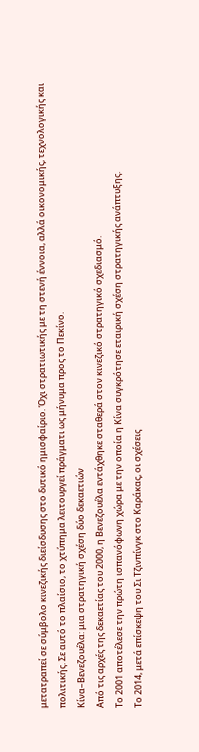μετατραπεί σε σύμβολο κινεζικής διείσδυσης στο δυτικό ημισφαίριο. Όχι στρατιωτικής με τη στενή έννοια, αλλά οικονομικής, τεχνολογικής και πολιτικής. Σε αυτό το πλαίσιο, το χτύπημα λειτουργεί πράγματι ως μήνυμα προς το Πεκίνο.
Κίνα–Βενεζουέλα: μια στρατηγική σχέση δύο δεκαετιών
Από τις αρχές της δεκαετίας του 2000, η Βενεζουέλα εντάχθηκε σταθερά στον κινεζικό στρατηγικό σχεδιασμό.
Το 2001 αποτέλεσε την πρώτη ισπανόφωνη χώρα με την οποία η Κίνα συγκρότησε εταιρική σχέση στρατηγικής ανάπτυξης.
Το 2014, μετά επίσκεψη του Σι Τζινπίνγκ στο Καράκας, οι σχέσεις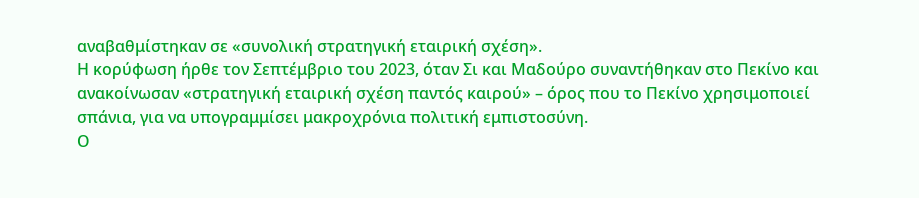αναβαθμίστηκαν σε «συνολική στρατηγική εταιρική σχέση».
Η κορύφωση ήρθε τον Σεπτέμβριο του 2023, όταν Σι και Μαδούρο συναντήθηκαν στο Πεκίνο και ανακοίνωσαν «στρατηγική εταιρική σχέση παντός καιρού» – όρος που το Πεκίνο χρησιμοποιεί σπάνια, για να υπογραμμίσει μακροχρόνια πολιτική εμπιστοσύνη.
Ο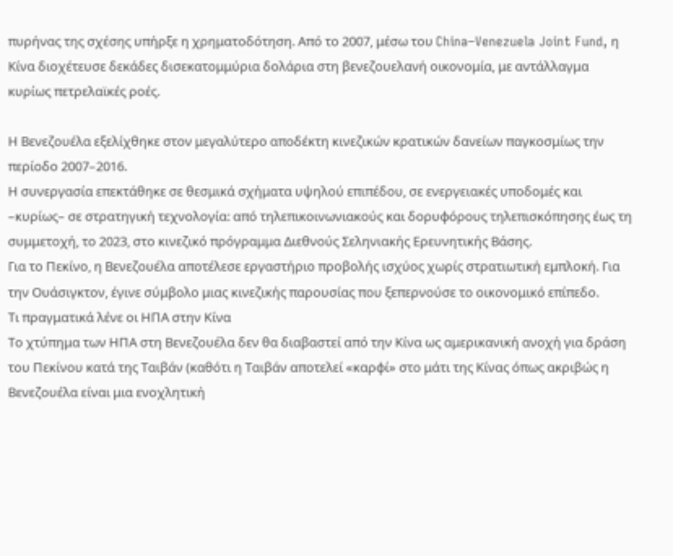πυρήνας της σχέσης υπήρξε η χρηματοδότηση. Από το 2007, μέσω του China–Venezuela Joint Fund, η Κίνα διοχέτευσε δεκάδες δισεκατομμύρια δολάρια στη βενεζουελανή οικονομία, με αντάλλαγμα κυρίως πετρελαϊκές ροές.

Η Βενεζουέλα εξελίχθηκε στον μεγαλύτερο αποδέκτη κινεζικών κρατικών δανείων παγκοσμίως την περίοδο 2007–2016.
Η συνεργασία επεκτάθηκε σε θεσμικά σχήματα υψηλού επιπέδου, σε ενεργειακές υποδομές και –κυρίως– σε στρατηγική τεχνολογία: από τηλεπικοινωνιακούς και δορυφόρους τηλεπισκόπησης έως τη συμμετοχή, το 2023, στο κινεζικό πρόγραμμα Διεθνούς Σεληνιακής Ερευνητικής Βάσης.
Για το Πεκίνο, η Βενεζουέλα αποτέλεσε εργαστήριο προβολής ισχύος χωρίς στρατιωτική εμπλοκή. Για την Ουάσιγκτον, έγινε σύμβολο μιας κινεζικής παρουσίας που ξεπερνούσε το οικονομικό επίπεδο.
Τι πραγματικά λένε οι ΗΠΑ στην Κίνα
Το χτύπημα των ΗΠΑ στη Βενεζουέλα δεν θα διαβαστεί από την Κίνα ως αμερικανική ανοχή για δράση του Πεκίνου κατά της Ταιβάν (καθότι η Ταιβάν αποτελεί «καρφί» στο μάτι της Κίνας όπως ακριβώς η Βενεζουέλα είναι μια ενοχλητική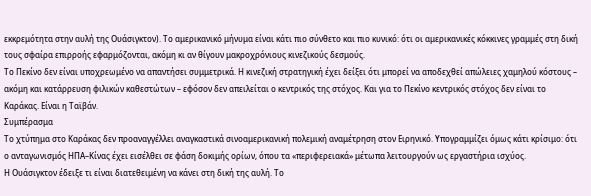εκκρεμότητα στην αυλή της Ουάσιγκτον). Το αμερικανικό μήνυμα είναι κάτι πιο σύνθετο και πιο κυνικό: ότι οι αμερικανικές κόκκινες γραμμές στη δική τους σφαίρα επιρροής εφαρμόζονται, ακόμη κι αν θίγουν μακροχρόνιους κινεζικούς δεσμούς.
Το Πεκίνο δεν είναι υποχρεωμένο να απαντήσει συμμετρικά. Η κινεζική στρατηγική έχει δείξει ότι μπορεί να αποδεχθεί απώλειες χαμηλού κόστους – ακόμη και κατάρρευση φιλικών καθεστώτων – εφόσον δεν απειλείται ο κεντρικός της στόχος. Και για το Πεκίνο κεντρικός στόχος δεν είναι το Καράκας. Είναι η Ταϊβάν.
Συμπέρασμα
Το χτύπημα στο Καράκας δεν προαναγγέλλει αναγκαστικά σινοαμερικανική πολεμική αναμέτρηση στον Ειρηνικό. Υπογραμμίζει όμως κάτι κρίσιμο: ότι ο ανταγωνισμός ΗΠΑ–Κίνας έχει εισέλθει σε φάση δοκιμής ορίων, όπου τα «περιφερειακά» μέτωπα λειτουργούν ως εργαστήρια ισχύος.
Η Ουάσιγκτον έδειξε τι είναι διατεθειμένη να κάνει στη δική της αυλή. Το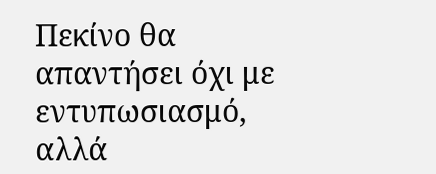Πεκίνο θα απαντήσει όχι με εντυπωσιασμό, αλλά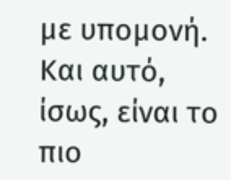με υπομονή. Και αυτό, ίσως, είναι το πιο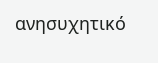ανησυχητικό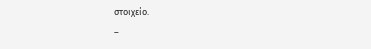στοιχείο.
–